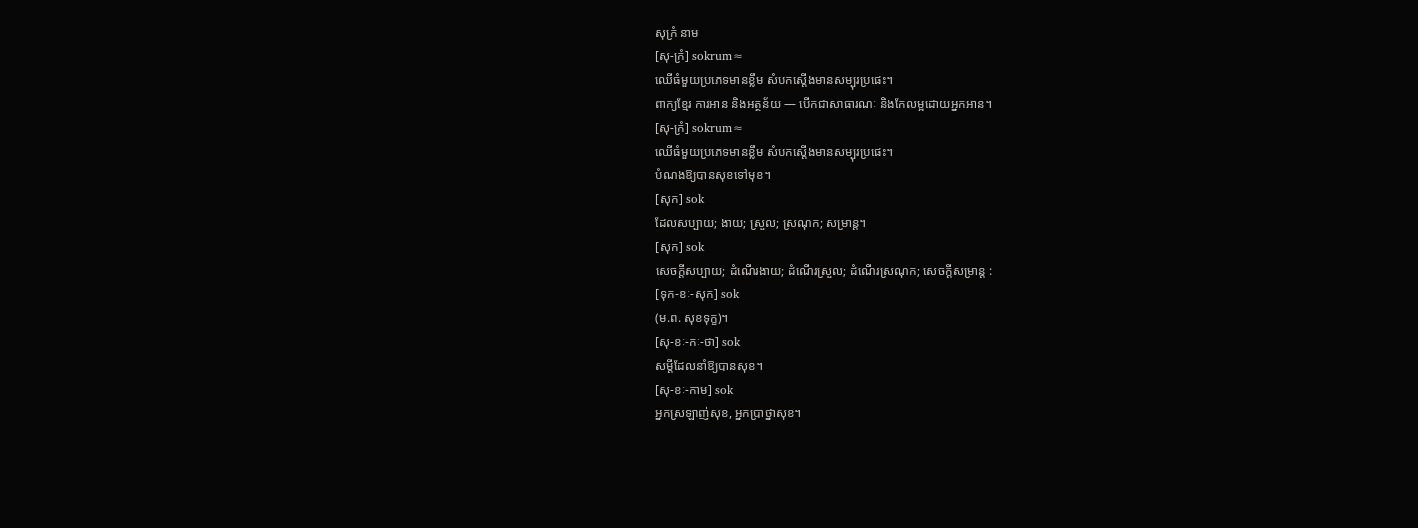សុក្រំ នាម
[សុ-ក្រំ] sokrum≈
ឈើធំមួយប្រភេទមានខ្លឹម សំបកស្ដើងមានសម្បុរប្រផេះ។
ពាក្យខ្មែរ ការអាន និងអត្ថន័យ — បើកជាសាធារណៈ និងកែលម្អដោយអ្នកអាន។
[សុ-ក្រំ] sokrum≈
ឈើធំមួយប្រភេទមានខ្លឹម សំបកស្ដើងមានសម្បុរប្រផេះ។
បំណងឱ្យបានសុខទៅមុខ។
[សុក] sok
ដែលសប្បាយ; ងាយ; ស្រួល; ស្រណុក; សម្រាន្ត។
[សុក] sok
សេចក្ដីសប្បាយ; ដំណើរងាយ; ដំណើរស្រួល; ដំណើរស្រណុក; សេចក្ដីសម្រាន្ត :
[ទុក-ខៈ-សុក] sok
(ម.ព. សុខទុក្ខ)។
[សុ-ខៈ-កៈ-ថា] sok
សម្ដីដែលនាំឱ្យបានសុខ។
[សុ-ខៈ-កាម] sok
អ្នកស្រឡាញ់សុខ, អ្នកប្រាថ្នាសុខ។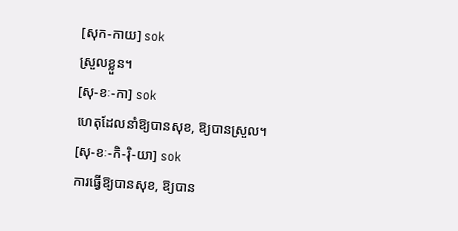[សុក-កាយ] sok
ស្រួលខ្លួន។
[សុ-ខៈ-កា] sok
ហេតុដែលនាំឱ្យបានសុខ, ឱ្យបានស្រួល។
[សុ-ខៈ-កិ-រ៉ិ-យា] sok
ការធ្វើឱ្យបានសុខ, ឱ្យបាន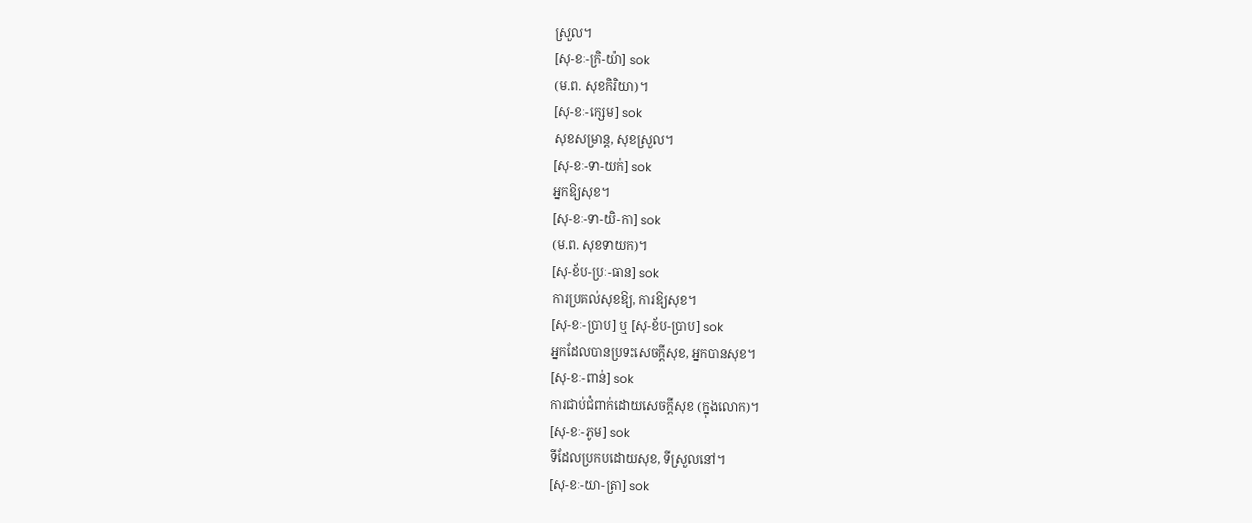ស្រួល។
[សុ-ខៈ-ក្រិ-យ៉ា] sok
(ម.ព. សុខកិរិយា)។
[សុ-ខៈ-ក្សេម] sok
សុខសម្រាន្ត, សុខស្រួល។
[សុ-ខៈ-ទា-យក់] sok
អ្នកឱ្យសុខ។
[សុ-ខៈ-ទា-យិ-កា] sok
(ម.ព. សុខទាយក)។
[សុ-ខ័ប-ប្រៈ-ធាន] sok
ការប្រគល់សុខឱ្យ, ការឱ្យសុខ។
[សុ-ខៈ-ប្រាប] ឬ [សុ-ខ័ប-ប្រាប] sok
អ្នកដែលបានប្រទះសេចក្ដីសុខ, អ្នកបានសុខ។
[សុ-ខៈ-ពាន់] sok
ការជាប់ជំពាក់ដោយសេចក្ដីសុខ (ក្នុងលោក)។
[សុ-ខៈ-ភូម] sok
ទីដែលប្រកបដោយសុខ, ទីស្រួលនៅ។
[សុ-ខៈ-យា-ត្រា] sok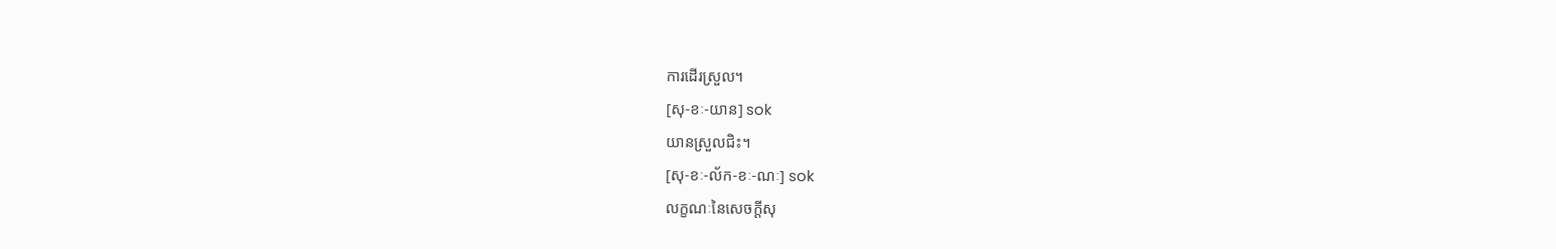ការដើរស្រួល។
[សុ-ខៈ-យាន] sok
យានស្រួលជិះ។
[សុ-ខៈ-ល័ក-ខៈ-ណៈ] sok
លក្ខណៈនៃសេចក្ដីសុ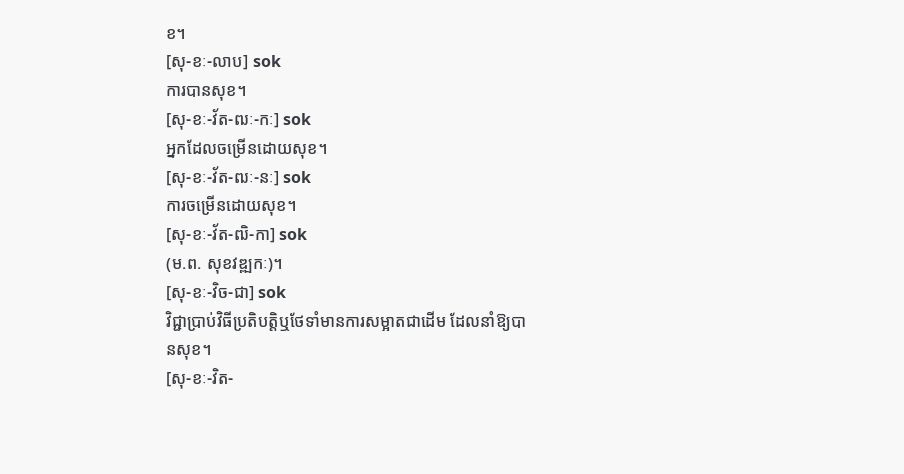ខ។
[សុ-ខៈ-លាប] sok
ការបានសុខ។
[សុ-ខៈ-វ័ត-ឍៈ-កៈ] sok
អ្នកដែលចម្រើនដោយសុខ។
[សុ-ខៈ-វ័ត-ឍៈ-នៈ] sok
ការចម្រើនដោយសុខ។
[សុ-ខៈ-វ័ត-ឍិ-កា] sok
(ម.ព. សុខវឌ្ឍកៈ)។
[សុ-ខៈ-វិច-ជា] sok
វិជ្ជាប្រាប់វិធីប្រតិបត្តិឬថែទាំមានការសម្អាតជាដើម ដែលនាំឱ្យបានសុខ។
[សុ-ខៈ-វិត-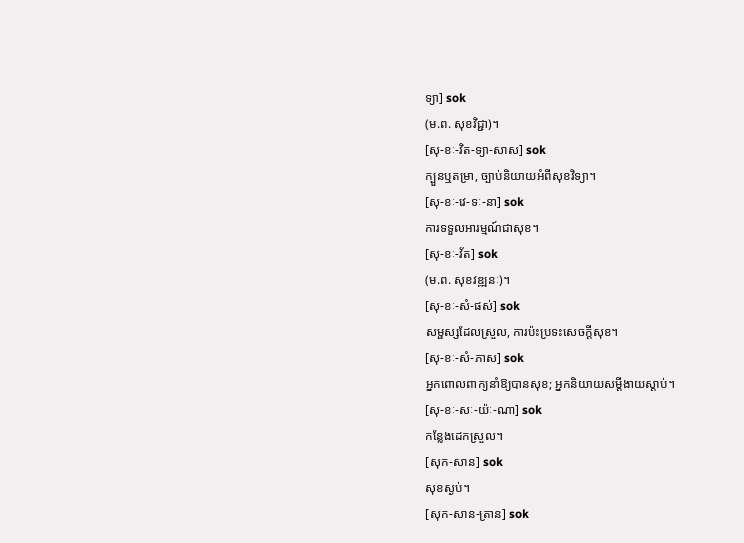ទ្យា] sok
(ម.ព. សុខវិជ្ជា)។
[សុ-ខៈ-វិត-ទ្យា-សាស] sok
ក្បួនឬតម្រា, ច្បាប់និយាយអំពីសុខវិទ្យា។
[សុ-ខៈ-វេ-ទៈ-នា] sok
ការទទួលអារម្មណ៍ជាសុខ។
[សុ-ខៈ-វ័ត] sok
(ម.ព. សុខវឌ្ឍនៈ)។
[សុ-ខៈ-សំ-ផស់] sok
សម្ផស្សដែលស្រួល, ការប៉ះប្រទះសេចក្ដីសុខ។
[សុ-ខៈ-សំ-ភាស] sok
អ្នកពោលពាក្យនាំឱ្យបានសុខ; អ្នកនិយាយសម្ដីងាយស្ដាប់។
[សុ-ខៈ-សៈ-យ៉ៈ-ណា] sok
កន្លែងដេកស្រួល។
[សុក-សាន] sok
សុខស្ងប់។
[សុក-សាន-ត្រាន] sok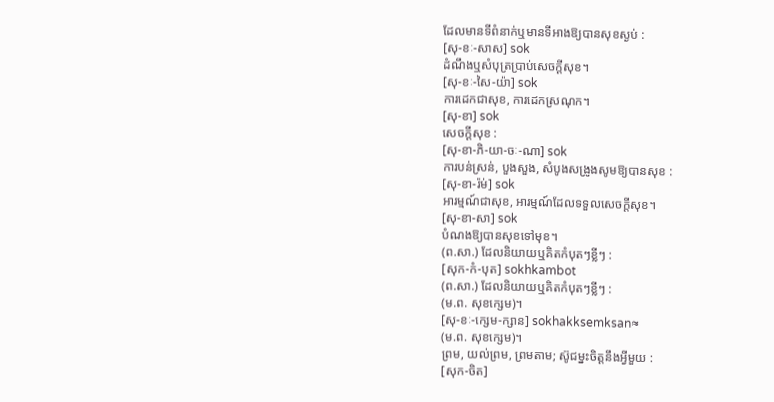ដែលមានទីពំនាក់ឬមានទីអាងឱ្យបានសុខស្ងប់ :
[សុ-ខៈ-សាស] sok
ដំណឹងឬសំបុត្រប្រាប់សេចក្ដីសុខ។
[សុ-ខៈ-សៃ-យ៉ា] sok
ការដេកជាសុខ, ការដេកស្រណុក។
[សុ-ខា] sok
សេចក្ដីសុខ :
[សុ-ខា-ភិ-យា-ចៈ-ណា] sok
ការបន់ស្រន់, បួងសួង, សំបូងសង្រូងសូមឱ្យបានសុខ :
[សុ-ខា-រ៉ម់] sok
អារម្មណ៍ជាសុខ, អារម្មណ៍ដែលទទួលសេចក្ដីសុខ។
[សុ-ខា-សា] sok
បំណងឱ្យបានសុខទៅមុខ។
(ព.សា.) ដែលនិយាយឬគិតកំបុតៗខ្លីៗ :
[សុក-កំ-បុត] sokhkambot
(ព.សា.) ដែលនិយាយឬគិតកំបុតៗខ្លីៗ :
(ម.ព. សុខក្សេម)។
[សុ-ខៈ-ក្សេម-ក្សាន] sokhakksemksan≈
(ម.ព. សុខក្សេម)។
ព្រម, យល់ព្រម, ព្រមតាម; ស៊ូជម្នះចិត្តនឹងអ្វីមួយ :
[សុក-ចិត]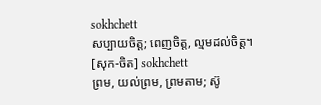sokhchett
សប្បាយចិត្ត; ពេញចិត្ត, ល្មមដល់ចិត្ត។
[សុក-ចិត] sokhchett
ព្រម, យល់ព្រម, ព្រមតាម; ស៊ូ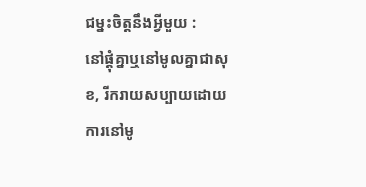ជម្នះចិត្តនឹងអ្វីមួយ :
នៅផ្ដុំគ្នាឬនៅមូលគ្នាជាសុខ, រីករាយសប្បាយដោយការនៅមូ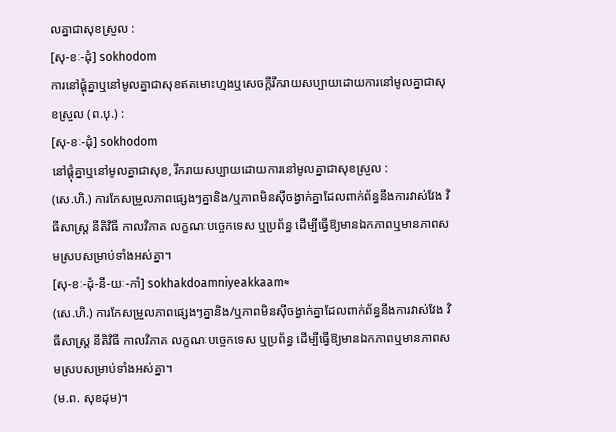លគ្នាជាសុខស្រួល :
[សុ-ខៈ-ដុំ] sokhodom
ការនៅផ្ដុំគ្នាឬនៅមូលគ្នាជាសុខឥតមោះហ្មងឬសេចក្ដីរីករាយសប្បាយដោយការនៅមូលគ្នាជាសុខស្រួល (ព.បុ.) :
[សុ-ខៈ-ដុំ] sokhodom
នៅផ្ដុំគ្នាឬនៅមូលគ្នាជាសុខ, រីករាយសប្បាយដោយការនៅមូលគ្នាជាសុខស្រួល :
(សេ.ហិ.) ការកែសម្រួលភាពផ្សេងៗគ្នានិង/ឬភាពមិនស៊ីចង្វាក់គ្នាដែលពាក់ព័ន្ធនឹងការវាស់វែង វិធីសាស្ត្រ នីតិវិធី កាលវិភាគ លក្ខណៈបច្ចេកទេស ឬប្រព័ន្ធ ដើម្បីធ្វើឱ្យមានឯកភាពឬមានភាពសមស្របសម្រាប់ទាំងអស់គ្នា។
[សុ-ខៈ-ដុំ-នី-យៈ-កាំ] sokhakdoamniyeakkaam≈
(សេ.ហិ.) ការកែសម្រួលភាពផ្សេងៗគ្នានិង/ឬភាពមិនស៊ីចង្វាក់គ្នាដែលពាក់ព័ន្ធនឹងការវាស់វែង វិធីសាស្ត្រ នីតិវិធី កាលវិភាគ លក្ខណៈបច្ចេកទេស ឬប្រព័ន្ធ ដើម្បីធ្វើឱ្យមានឯកភាពឬមានភាពសមស្របសម្រាប់ទាំងអស់គ្នា។
(ម.ព. សុខដុម)។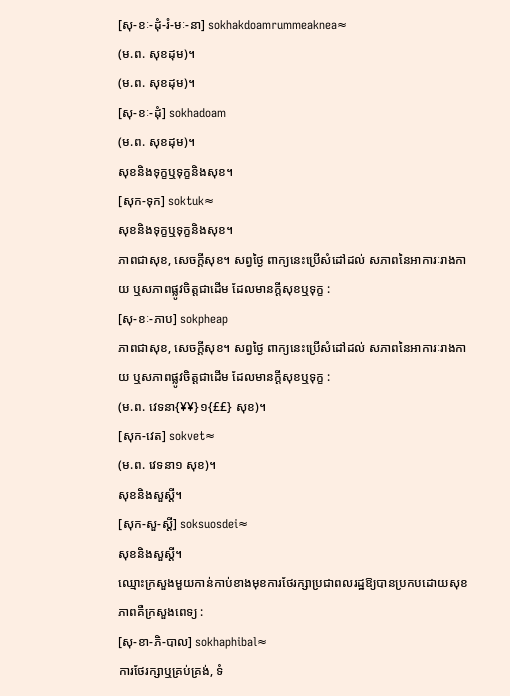[សុ-ខៈ-ដុំ-រំ-មៈ-នា] sokhakdoamrummeaknea≈
(ម.ព. សុខដុម)។
(ម.ព. សុខដុម)។
[សុ-ខៈ-ដុំ] sokhadoam
(ម.ព. សុខដុម)។
សុខនិងទុក្ខឬទុក្ខនិងសុខ។
[សុក-ទុក] soktuk≈
សុខនិងទុក្ខឬទុក្ខនិងសុខ។
ភាពជាសុខ, សេចក្ដីសុខ។ សព្វថ្ងៃ ពាក្យនេះប្រើសំដៅដល់ សភាពនៃអាការៈរាងកាយ ឬសភាពផ្លូវចិត្តជាដើម ដែលមានក្ដីសុខឬទុក្ខ :
[សុ-ខៈ-ភាប] sokpheap
ភាពជាសុខ, សេចក្ដីសុខ។ សព្វថ្ងៃ ពាក្យនេះប្រើសំដៅដល់ សភាពនៃអាការៈរាងកាយ ឬសភាពផ្លូវចិត្តជាដើម ដែលមានក្ដីសុខឬទុក្ខ :
(ម.ព. វេទនា{¥¥}១{££} សុខ)។
[សុក-វេត] sokvet≈
(ម.ព. វេទនា១ សុខ)។
សុខនិងសួស្ដី។
[សុក-សួ-ស្ដី] soksuosdei≈
សុខនិងសួស្ដី។
ឈ្មោះក្រសួងមួយកាន់កាប់ខាងមុខការថែរក្សាប្រជាពលរដ្ឋឱ្យបានប្រកបដោយសុខភាពគឺក្រសួងពេទ្យ :
[សុ-ខា-ភិ-បាល] sokhaphibal≈
ការថែរក្សាឬគ្រប់គ្រង់, ទំ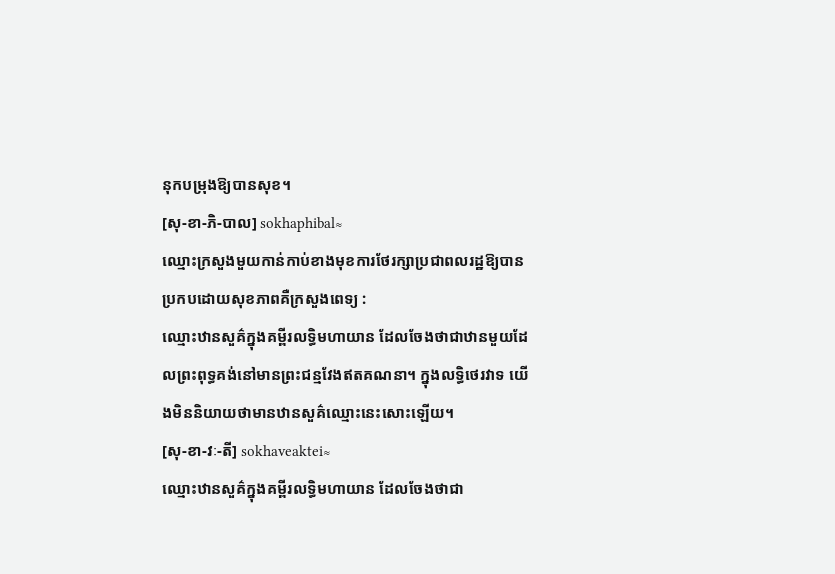នុកបម្រុងឱ្យបានសុខ។
[សុ-ខា-ភិ-បាល] sokhaphibal≈
ឈ្មោះក្រសួងមួយកាន់កាប់ខាងមុខការថែរក្សាប្រជាពលរដ្ឋឱ្យបានប្រកបដោយសុខភាពគឺក្រសួងពេទ្យ :
ឈ្មោះឋានសួគ៌ក្នុងគម្ពីរលទ្ធិមហាយាន ដែលចែងថាជាឋានមួយដែលព្រះពុទ្ធគង់នៅមានព្រះជន្មវែងឥតគណនា។ ក្នុងលទ្ធិថេរវាទ យើងមិននិយាយថាមានឋានសួគ៌ឈ្មោះនេះសោះឡើយ។
[សុ-ខា-វៈ-តី] sokhaveaktei≈
ឈ្មោះឋានសួគ៌ក្នុងគម្ពីរលទ្ធិមហាយាន ដែលចែងថាជា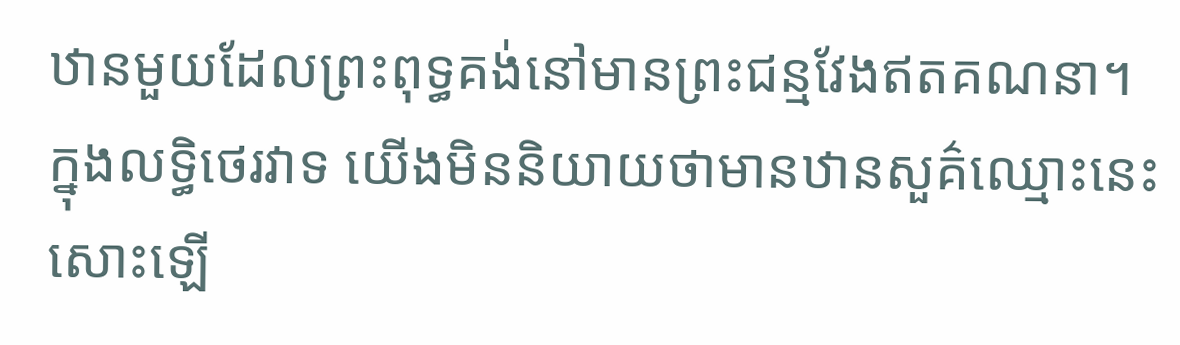ឋានមួយដែលព្រះពុទ្ធគង់នៅមានព្រះជន្មវែងឥតគណនា។ ក្នុងលទ្ធិថេរវាទ យើងមិននិយាយថាមានឋានសួគ៌ឈ្មោះនេះសោះឡើ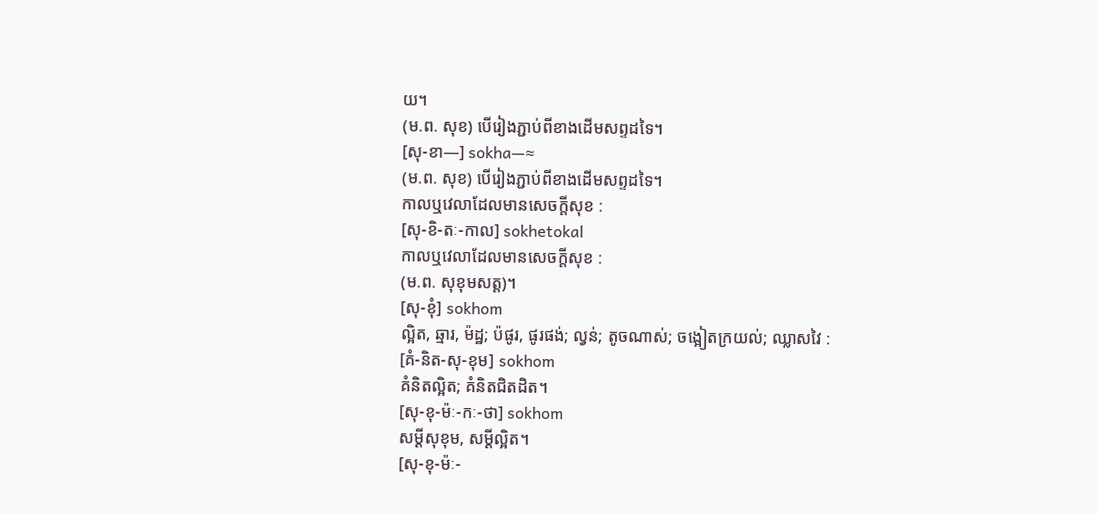យ។
(ម.ព. សុខ) បើរៀងភ្ជាប់ពីខាងដើមសព្ទដទៃ។
[សុ-ខា—] sokha—≈
(ម.ព. សុខ) បើរៀងភ្ជាប់ពីខាងដើមសព្ទដទៃ។
កាលឬវេលាដែលមានសេចក្ដីសុខ :
[សុ-ខិ-តៈ-កាល] sokhetokal
កាលឬវេលាដែលមានសេចក្ដីសុខ :
(ម.ព. សុខុមសត្ត)។
[សុ-ខុំ] sokhom
ល្អិត, ឆ្មារ, ម៉ដ្ឋ; ប៉ផូរ, ផូរផង់; ល្វន់; តូចណាស់; ចង្អៀតក្រយល់; ឈ្លាសវៃ :
[គំ-និត-សុ-ខុម] sokhom
គំនិតល្អិត; គំនិតជិតដិត។
[សុ-ខុ-ម៉ៈ-កៈ-ថា] sokhom
សម្ដីសុខុម, សម្ដីល្អិត។
[សុ-ខុ-ម៉ៈ-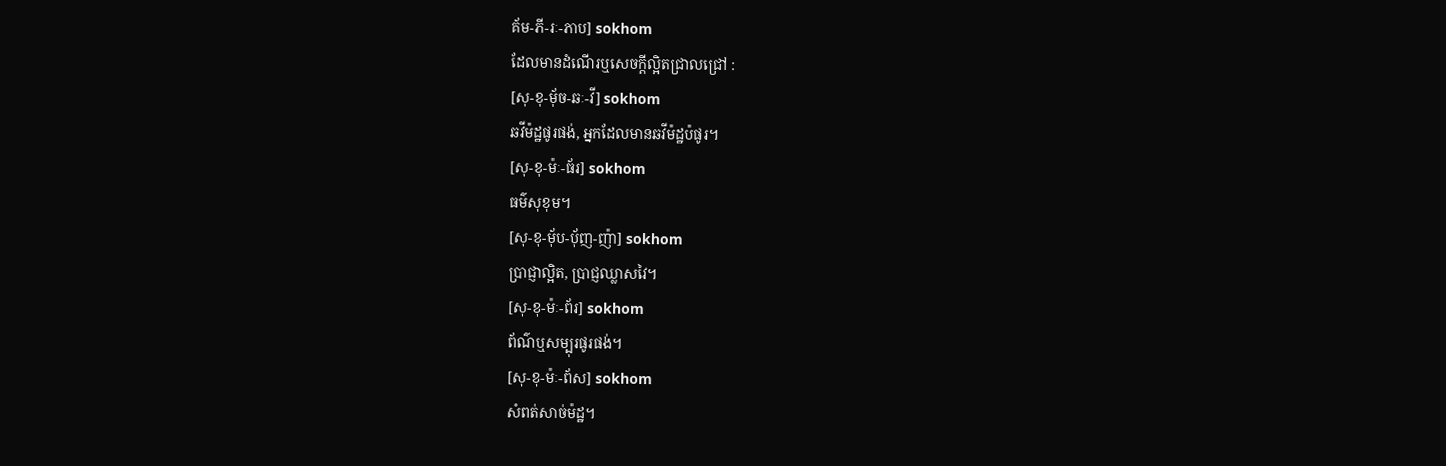គ័ម-ភី-រៈ-ភាប] sokhom
ដែលមានដំណើរឬសេចក្ដីល្អិតជ្រាលជ្រៅ :
[សុ-ខុ-មុ័ច-ឆៈ-វី] sokhom
ឆវីម៉ដ្ឋផូរផង់, អ្នកដែលមានឆវីម៉ដ្ឋប៉ផូរ។
[សុ-ខុ-ម៉ៈ-ធ័រ] sokhom
ធម៌សុខុម។
[សុ-ខុ-មុ័ប-បុ័ញ-ញ៉ា] sokhom
ប្រាជ្ញាល្អិត, ប្រាជ្ញឈ្លាសវៃ។
[សុ-ខុ-ម៉ៈ-ព័រ] sokhom
ព័ណ៌ឬសម្បុរផូរផង់។
[សុ-ខុ-ម៉ៈ-ព័ស] sokhom
សំពត់សាច់ម៉ដ្ឋ។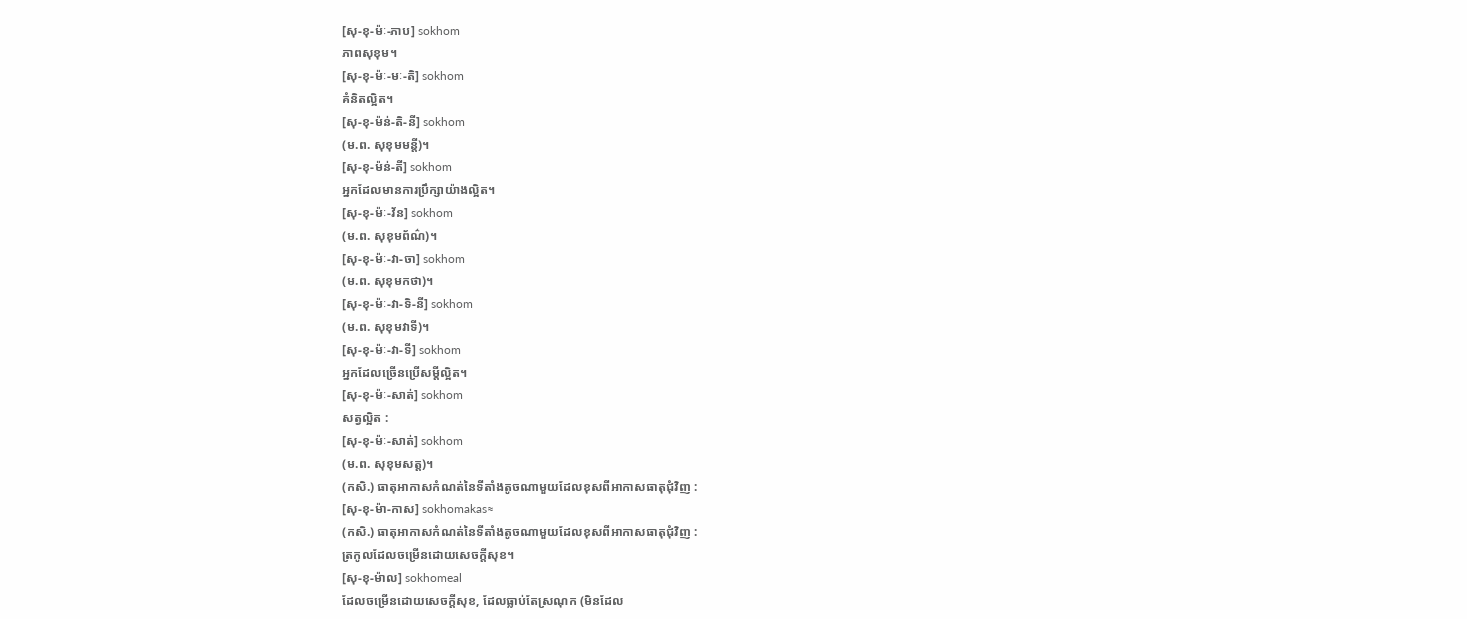[សុ-ខុ-ម៉ៈ-ភាប] sokhom
ភាពសុខុម។
[សុ-ខុ-ម៉ៈ-មៈ-តិ] sokhom
គំនិតល្អិត។
[សុ-ខុ-ម៉ន់-តិ-នី] sokhom
(ម.ព. សុខុមមន្តី)។
[សុ-ខុ-ម៉ន់-តី] sokhom
អ្នកដែលមានការប្រឹក្សាយ៉ាងល្អិត។
[សុ-ខុ-ម៉ៈ-វ័ន] sokhom
(ម.ព. សុខុមព័ណ៌)។
[សុ-ខុ-ម៉ៈ-វា-ចា] sokhom
(ម.ព. សុខុមកថា)។
[សុ-ខុ-ម៉ៈ-វា-ទិ-នី] sokhom
(ម.ព. សុខុមវាទី)។
[សុ-ខុ-ម៉ៈ-វា-ទី] sokhom
អ្នកដែលច្រើនប្រើសម្ដីល្អិត។
[សុ-ខុ-ម៉ៈ-សាត់] sokhom
សត្វល្អិត :
[សុ-ខុ-ម៉ៈ-សាត់] sokhom
(ម.ព. សុខុមសត្ត)។
(កសិ.) ធាតុអាកាសកំណត់នៃទីតាំងតូចណាមួយដែលខុសពីអាកាសធាតុជុំវិញ :
[សុ-ខុ-ម៉ា-កាស] sokhomakas≈
(កសិ.) ធាតុអាកាសកំណត់នៃទីតាំងតូចណាមួយដែលខុសពីអាកាសធាតុជុំវិញ :
ត្រកូលដែលចម្រើនដោយសេចក្ដីសុខ។
[សុ-ខុ-ម៉ាល] sokhomeal
ដែលចម្រើនដោយសេចក្ដីសុខ, ដែលធ្លាប់តែស្រណុក (មិនដែល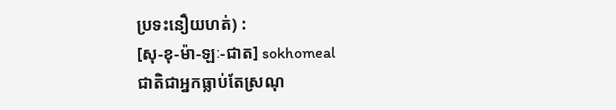ប្រទះនឿយហត់) :
[សុ-ខុ-ម៉ា-ឡៈ-ជាត] sokhomeal
ជាតិជាអ្នកធ្លាប់តែស្រណុ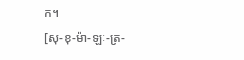ក។
[សុ-ខុ-ម៉ា-ឡៈ-ត្រ-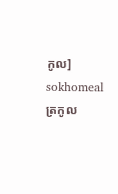កូល] sokhomeal
ត្រកូល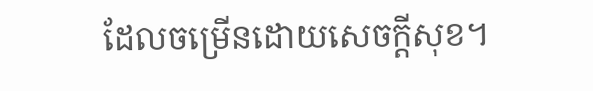ដែលចម្រើនដោយសេចក្ដីសុខ។